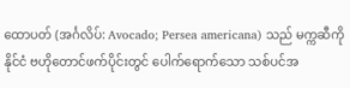ထောပတ် (အင်္ဂလိပ်: Avocado; Persea americana) သည် မက္ကဆီကိုနိုင်ငံ ဗဟိုတောင်ဖက်ပိုင်းတွင် ပေါက်ရောက်သော သစ်ပင်အ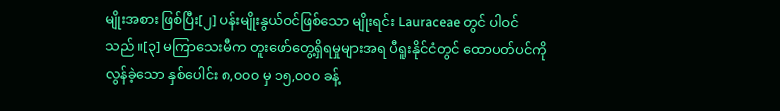မျိုးအစား ဖြစ်ပြီး[၂] ပန်းမျိုးနွယ်ဝင်ဖြစ်သော မျိုးရင်း Lauraceae တွင် ပါဝင်သည်။[၃] မကြာသေးမီက တူးဖော်တွေ့ရှိရမှုများအရ ပီရူးနိုင်ငံတွင် ထောပတ်ပင်ကို လွန်ခဲ့သော နှစ်ပေါင်း ၈,၀၀၀ မှ ၁၅,၀၀၀ ခန့်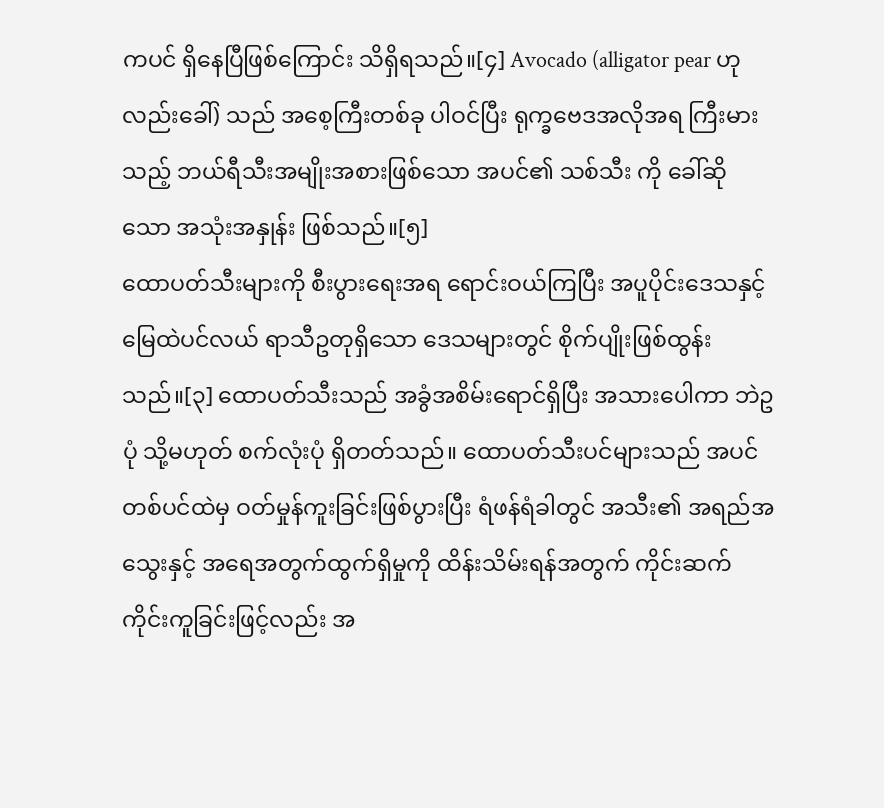ကပင် ရှိနေပြီဖြစ်ကြောင်း သိရှိရသည်။[၄] Avocado (alligator pear ဟုလည်းခေါ်) သည် အစေ့ကြီးတစ်ခု ပါဝင်ပြီး ရုက္ခဗေဒအလိုအရ ကြီးမားသည့် ဘယ်ရီသီးအမျိုးအစားဖြစ်သော အပင်၏ သစ်သီး ကို ခေါ်ဆိုသော အသုံးအနှုန်း ဖြစ်သည်။[၅]
ထောပတ်သီးများကို စီးပွားရေးအရ ရောင်းဝယ်ကြပြီး အပူပိုင်းဒေသနှင့် မြေထဲပင်လယ် ရာသီဥတုရှိသော ဒေသများတွင် စိုက်ပျိုးဖြစ်ထွန်းသည်။[၃] ထောပတ်သီးသည် အခွံအစိမ်းရောင်ရှိပြီး အသားပေါကာ ဘဲဥပုံ သို့မဟုတ် စက်လုံးပုံ ရှိတတ်သည်။ ထောပတ်သီးပင်များသည် အပင်တစ်ပင်ထဲမှ ဝတ်မှုန်ကူးခြင်းဖြစ်ပွားပြီး ရံဖန်ရံခါတွင် အသီး၏ အရည်အသွေးနှင့် အရေအတွက်ထွက်ရှိမှုကို ထိန်းသိမ်းရန်အတွက် ကိုင်းဆက်ကိုင်းကူခြင်းဖြင့်လည်း အ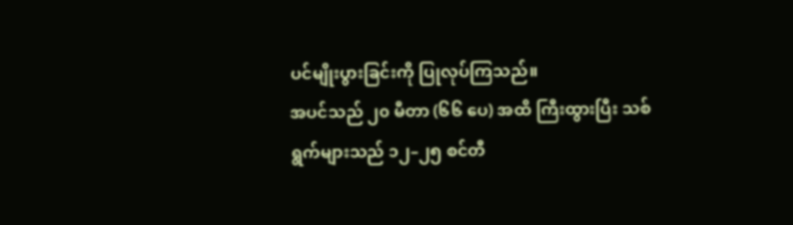ပင်မျိုးပွားခြင်းကို ပြုလုပ်ကြသည်။
အပင်သည် ၂၀ မီတာ (၆၆ ပေ) အထိ ကြီးထွားပြီး သစ်ရွက်များသည် ၁၂–၂၅ စင်တီ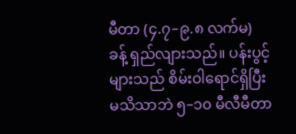မီတာ (၄.၇–၉.၈ လက်မ) ခန့် ရှည်လျားသည်။ ပန်းပွင့်များသည် စိမ်းဝါရောင်ရှိပြီး မသိသာဘဲ ၅–၁၀ မီလီမီတာ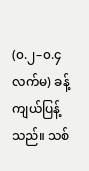(၀.၂–၀.၄ လက်မ) ခန့် ကျယ်ပြန့်သည်။ သစ်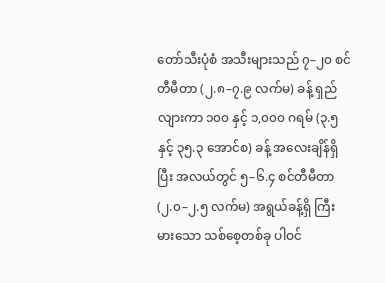တော်သီးပုံစံ အသီးများသည် ၇–၂၀ စင်တီမီတာ (၂.၈–၇.၉ လက်မ) ခန့် ရှည်လျားကာ ၁၀၀ နှင့် ၁,၀၀၀ ဂရမ် (၃.၅ နှင့် ၃၅.၃ အောင်စ) ခန့် အလေးချိန်ရှိပြီး အလယ်တွင် ၅–၆.၄ စင်တီမီတာ (၂.၀–၂.၅ လက်မ) အရွယ်ခန့်ရှိ ကြီးမားသော သစ်စေ့တစ်ခု ပါဝင်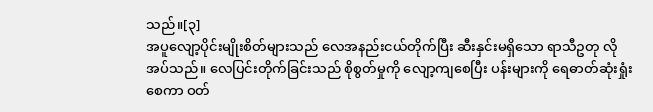သည်။[၃]
အပူလျော့ပိုင်းမျိုးစိတ်များသည် လေအနည်းငယ်တိုက်ပြီး ဆီးနှင်းမရှိသော ရာသီဥတု လိုအပ်သည်။ လေပြင်းတိုက်ခြင်းသည် စိုစွတ်မှုကို လျော့ကျစေပြီး ပန်းများကို ရေဓာတ်ဆုံးရှုံးစေကာ ဝတ်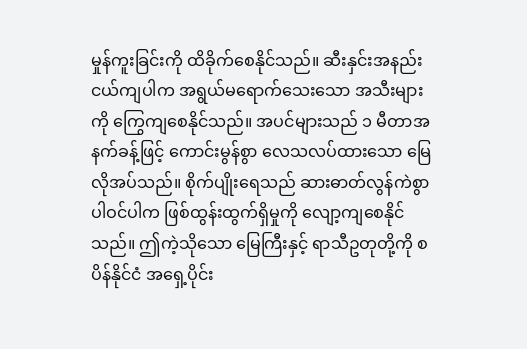မှုန်ကူးခြင်းကို ထိခိုက်စေနိုင်သည်။ ဆီးနှင်းအနည်းငယ်ကျပါက အရွယ်မရောက်သေးသော အသီးများကို ကြွေကျစေနိုင်သည်။ အပင်များသည် ၁ မီတာအနက်ခန့်ဖြင့် ကောင်းမွန်စွာ လေသလပ်ထားသော မြေလိုအပ်သည်။ စိုက်ပျိုးရေသည် ဆားဓာတ်လွန်ကဲစွာ ပါဝင်ပါက ဖြစ်ထွန်းထွက်ရှိမှုကို လျော့ကျစေနိုင်သည်။ ဤကဲ့သိုသော မြေကြီးနှင့် ရာသီဥတုတို့ကို စပိန်နိုင်ငံ အရှေ့ပိုင်း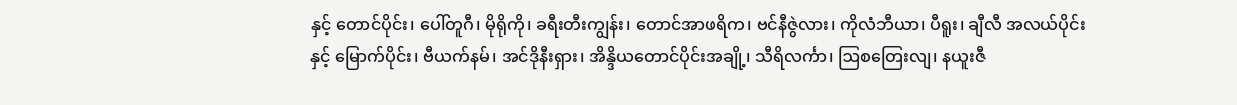နှင့် တောင်ပိုင်း၊ ပေါ်တူဂီ၊ မိုရိုကို၊ ခရီးတီးကျွန်း၊ တောင်အာဖရိက၊ ဗင်နီဇွဲလား၊ ကိုလံဘီယာ၊ ပီရူး၊ ချီလီ အလယ်ပိုင်းနှင့် မြောက်ပိုင်း၊ ဗီယက်နမ်၊ အင်ဒိုနီးရှား၊ အိန္ဒိယတောင်ပိုင်းအချို့၊ သီရိလင်္ကာ၊ ဩစတြေးလျ၊ နယူးဇီ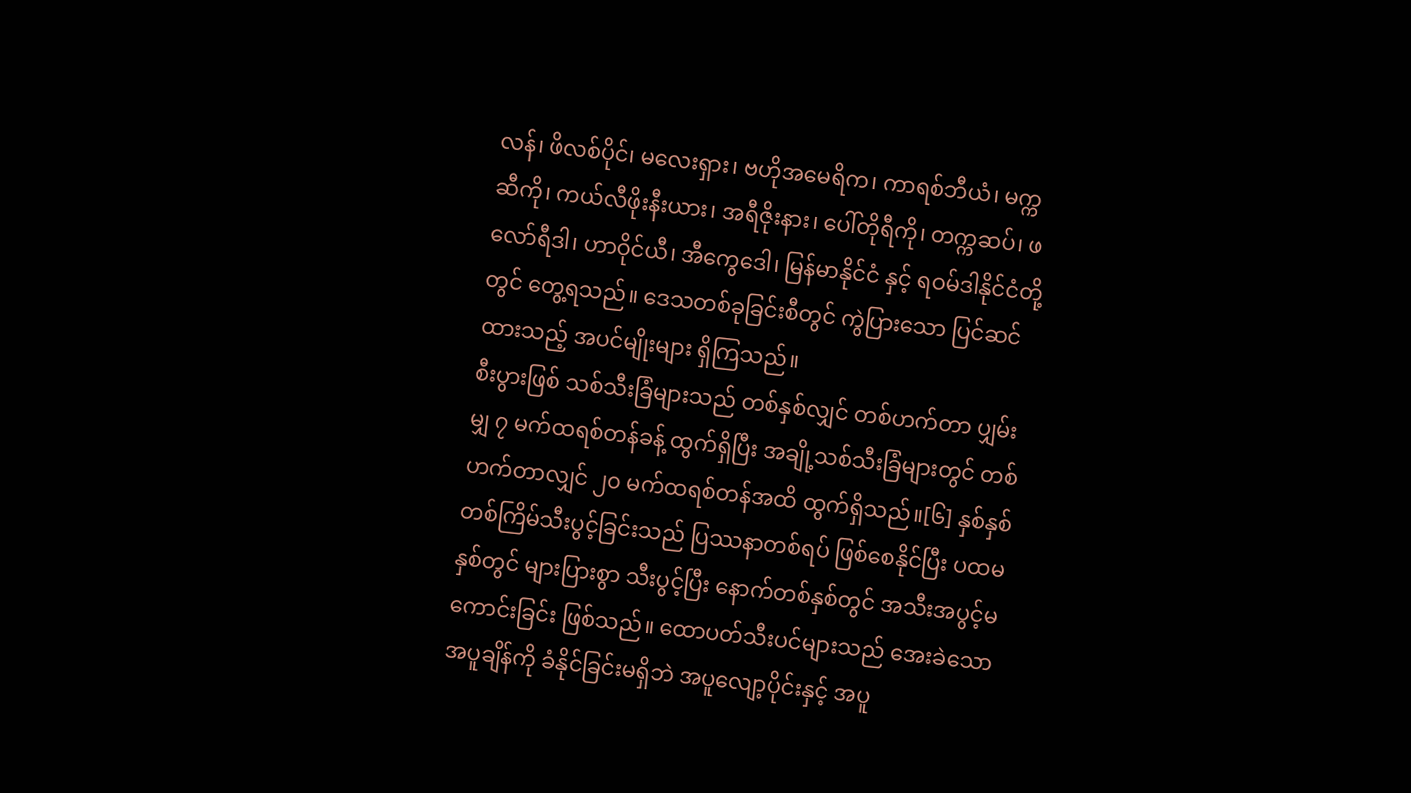လန်၊ ဖိလစ်ပိုင်၊ မလေးရှား၊ ဗဟိုအမေရိက၊ ကာရစ်ဘီယံ၊ မက္ကဆီကို၊ ကယ်လီဖိုးနီးယား၊ အရီဇိုးနား၊ ပေါ်တိုရီကို၊ တက္ကဆပ်၊ ဖလော်ရီဒါ၊ ဟာဝိုင်ယီ၊ အီကွေဒေါ၊ မြန်မာနိုင်ငံ နှင့် ရဝမ်ဒါနိုင်ငံတို့တွင် တွေ့ရသည်။ ဒေသတစ်ခုခြင်းစီတွင် ကွဲပြားသော ပြင်ဆင်ထားသည့် အပင်မျိုးများ ရှိကြသည်။
စီးပွားဖြစ် သစ်သီးခြံများသည် တစ်နှစ်လျှင် တစ်ဟက်တာ ပျှမ်းမျှ ၇ မက်ထရစ်တန်ခန့် ထွက်ရှိပြီး အချို့သစ်သီးခြံများတွင် တစ်ဟက်တာလျှင် ၂၀ မက်ထရစ်တန်အထိ ထွက်ရှိသည်။[၆] နှစ်နှစ်တစ်ကြိမ်သီးပွင့်ခြင်းသည် ပြဿနာတစ်ရပ် ဖြစ်စေနိုင်ပြီး ပထမနှစ်တွင် များပြားစွာ သီးပွင့်ပြီး နောက်တစ်နှစ်တွင် အသီးအပွင့်မကောင်းခြင်း ဖြစ်သည်။ ထောပတ်သီးပင်များသည် အေးခဲသော အပူချိန်ကို ခံနိုင်ခြင်းမရှိဘဲ အပူလျော့ပိုင်းနှင့် အပူ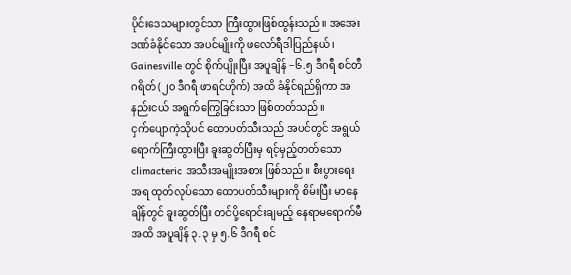ပိုင်းဒေသများတွင်သာ ကြီးထွားဖြစ်ထွန်းသည်။ အအေးဒဏ်ခံနိုင်သော အပင်မျိုးကို ဖလော်ရီဒါပြည်နယ်၊ Gainesville တွင် စိုက်ပျိုးပြီး အပူချိန် −၆.၅ ဒီဂရီ စင်တီဂရိတ် (၂၀ ဒီဂရီ ဖာရင်ဟိုက်) အထိ ခံနိုင်ရည်ရှိကာ အနည်းငယ် အရွက်ကြွေခြင်းသာ ဖြစ်တတ်သည်။
ငှက်ပျောကဲ့သိုပင် ထောပတ်သီးသည် အပင်တွင် အရွယ်ရောက်ကြီးထွားပြီး ခူးဆွတ်ပြီးမှ ရင့်မှည့်တတ်သော climacteric အသီးအမျိုးအစား ဖြစ်သည်။ စီးပွားရေးအရ ထုတ်လုပ်သော ထောပတ်သီးများကို စိမ်းပြီး မာနေချိန်တွင် ခူးဆွတ်ပြီး တင်ပို့ရောင်းချမည့် နေရာမရောက်မီအထိ အပူချိန် ၃.၃ မှ ၅.၆ ဒီဂရီ စင်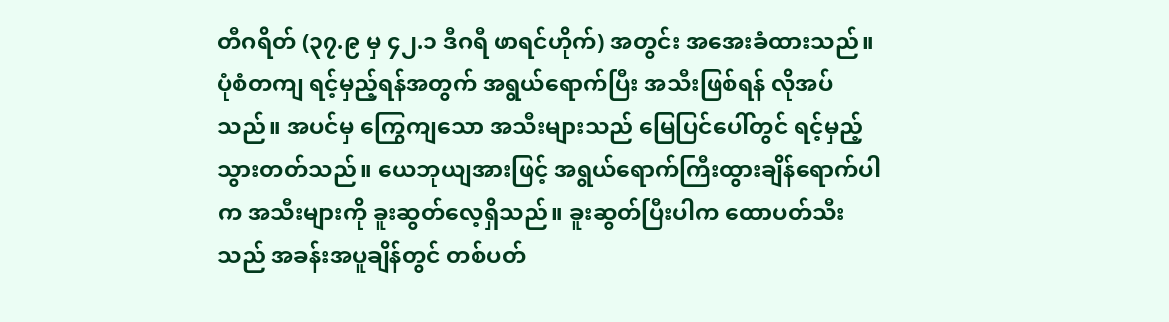တီဂရိတ် (၃၇.၉ မှ ၄၂.၁ ဒီဂရီ ဖာရင်ဟိုက်) အတွင်း အအေးခံထားသည်။ ပုံစံတကျ ရင့်မှည့်ရန်အတွက် အရွယ်ရောက်ပြီး အသီးဖြစ်ရန် လိုအပ်သည်။ အပင်မှ ကြွေကျသော အသီးများသည် မြေပြင်ပေါ်တွင် ရင့်မှည့်သွားတတ်သည်။ ယေဘုယျအားဖြင့် အရွယ်ရောက်ကြီးထွားချိန်ရောက်ပါက အသီးများကို ခူးဆွတ်လေ့ရှိသည်။ ခူးဆွတ်ပြီးပါက ထောပတ်သီးသည် အခန်းအပူချိန်တွင် တစ်ပတ်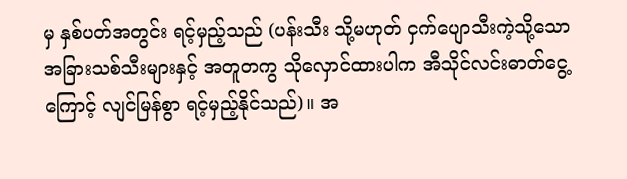မှ နှစ်ပတ်အတွင်း ရင့်မှည့်သည် (ပန်းသီး သို့မဟုတ် ငှက်ပျောသီးကဲ့သို့သော အခြားသစ်သီးများနှင့် အတူတကွ သိုလှောင်ထားပါက အီသိုင်လင်းဓာတ်ငွေ့ကြောင့် လျင်မြန်စွာ ရင့်မှည့်နိုင်သည်)။ အ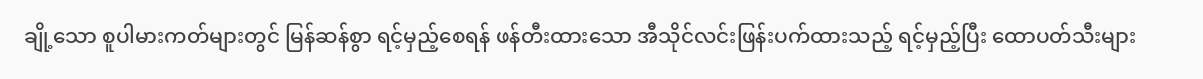ချို့သော စူပါမားကတ်များတွင် မြန်ဆန်စွာ ရင့်မှည့်စေရန် ဖန်တီးထားသော အီသိုင်လင်းဖြန်းပက်ထားသည့် ရင့်မှည့်ပြီး ထောပတ်သီးများ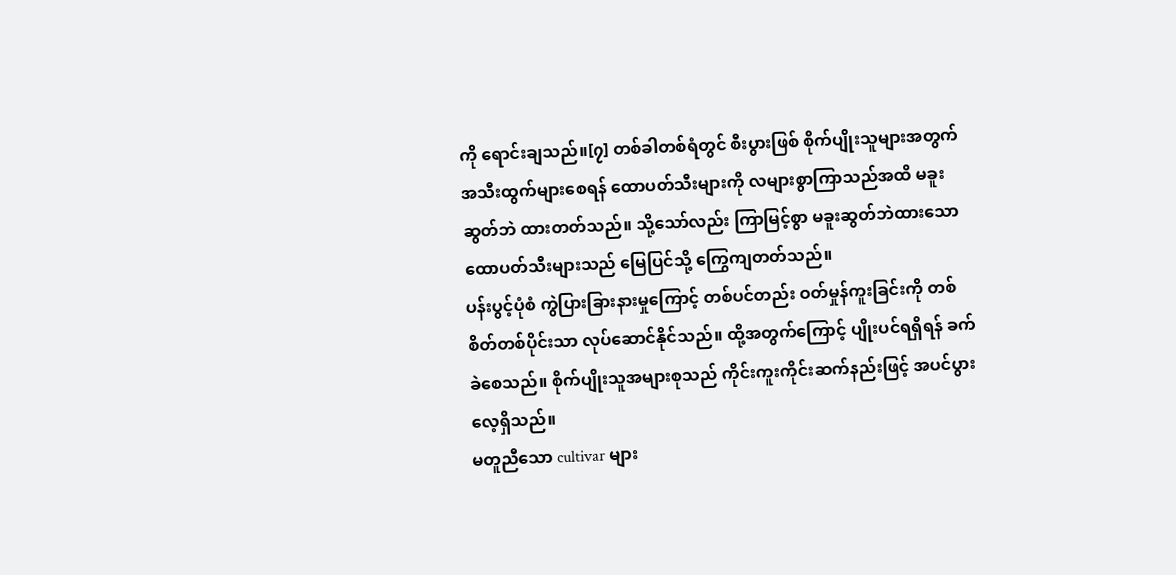ကို ရောင်းချသည်။[၇] တစ်ခါတစ်ရံတွင် စီးပွားဖြစ် စိုက်ပျိုးသူများအတွက် အသီးထွက်များစေရန် ထောပတ်သီးများကို လများစွာကြာသည်အထိ မခူးဆွတ်ဘဲ ထားတတ်သည်။ သို့သော်လည်း ကြာမြင့်စွာ မခူးဆွတ်ဘဲထားသော ထောပတ်သီးများသည် မြေပြင်သို့ ကြွေကျတတ်သည်။
ပန်းပွင့်ပုံစံ ကွဲပြားခြားနားမှုကြောင့် တစ်ပင်တည်း ဝတ်မှုန်ကူးခြင်းကို တစ်စိတ်တစ်ပိုင်းသာ လုပ်ဆောင်နိုင်သည်။ ထို့အတွက်ကြောင့် ပျိုးပင်ရရှိရန် ခက်ခဲစေသည်။ စိုက်ပျိုးသူအများစုသည် ကိုင်းကူးကိုင်းဆက်နည်းဖြင့် အပင်ပွားလေ့ရှိသည်။
မတူညီသော cultivar များ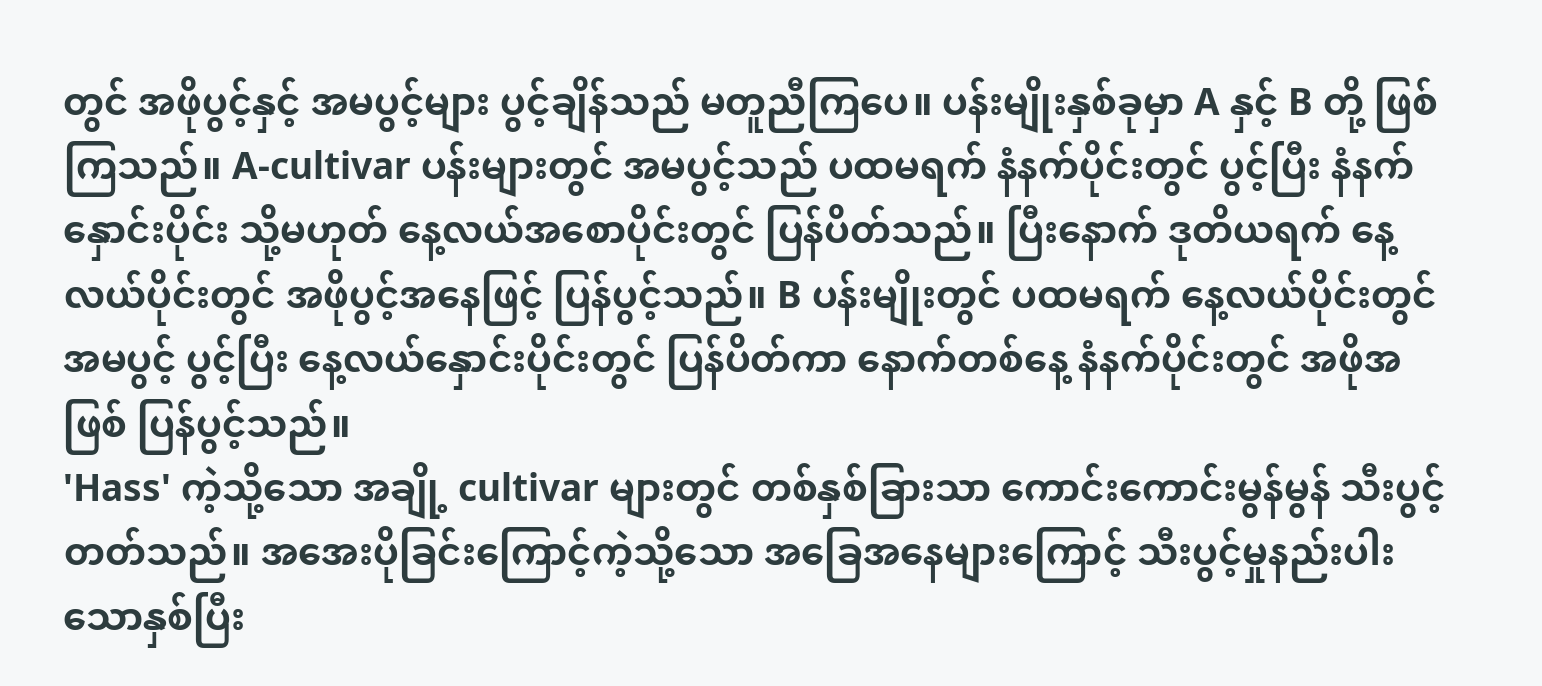တွင် အဖိုပွင့်နှင့် အမပွင့်များ ပွင့်ချိန်သည် မတူညီကြပေ။ ပန်းမျိုးနှစ်ခုမှာ A နှင့် B တို့ ဖြစ်ကြသည်။ A-cultivar ပန်းများတွင် အမပွင့်သည် ပထမရက် နံနက်ပိုင်းတွင် ပွင့်ပြီး နံနက်နှောင်းပိုင်း သို့မဟုတ် နေ့လယ်အစောပိုင်းတွင် ပြန်ပိတ်သည်။ ပြီးနောက် ဒုတိယရက် နေ့လယ်ပိုင်းတွင် အဖိုပွင့်အနေဖြင့် ပြန်ပွင့်သည်။ B ပန်းမျိုးတွင် ပထမရက် နေ့လယ်ပိုင်းတွင် အမပွင့် ပွင့်ပြီး နေ့လယ်နှောင်းပိုင်းတွင် ပြန်ပိတ်ကာ နောက်တစ်နေ့ နံနက်ပိုင်းတွင် အဖိုအဖြစ် ပြန်ပွင့်သည်။
'Hass' ကဲ့သို့သော အချို့ cultivar များတွင် တစ်နှစ်ခြားသာ ကောင်းကောင်းမွန်မွန် သီးပွင့်တတ်သည်။ အအေးပိုခြင်းကြောင့်ကဲ့သို့သော အခြေအနေများကြောင့် သီးပွင့်မှုနည်းပါးသောနှစ်ပြီး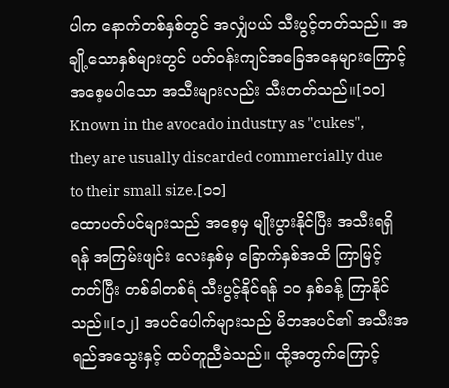ပါက နောက်တစ်နှစ်တွင် အလျှံပယ် သီးပွင့်တတ်သည်။ အချို့သောနှစ်များတွင် ပတ်ဝန်းကျင်အခြေအနေများကြောင့် အစေ့မပါသော အသီးများလည်း သီးတတ်သည်။[၁၀] Known in the avocado industry as "cukes", they are usually discarded commercially due to their small size.[၁၁]
ထောပတ်ပင်များသည် အစေ့မှ မျိုးပွားနိုင်ပြီး အသီးရရှိရန် အကြမ်းဖျင်း လေးနှစ်မှ ခြောက်နှစ်အထိ ကြာမြင့်တတ်ပြီး တစ်ခါတစ်ရံ သီးပွင့်နိုင်ရန် ၁၀ နှစ်ခန့် ကြာနိုင်သည်။[၁၂] အပင်ပေါက်များသည် မိဘအပင်၏ အသီးအရည်အသွေးနှင့် ထပ်တူညီခဲသည်။ ထို့အတွက်ကြောင့်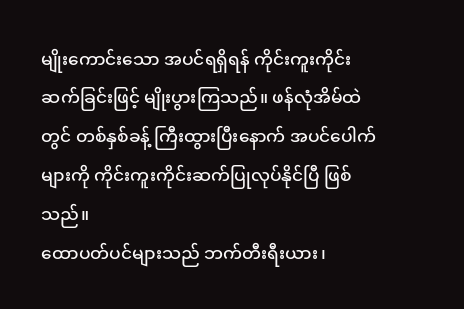မျိုးကောင်းသော အပင်ရရှိရန် ကိုင်းကူးကိုင်းဆက်ခြင်းဖြင့် မျိုးပွားကြသည်။ ဖန်လုံအိမ်ထဲတွင် တစ်နှစ်ခန့် ကြီးထွားပြီးနောက် အပင်ပေါက်များကို ကိုင်းကူးကိုင်းဆက်ပြုလုပ်နိုင်ပြီ ဖြစ်သည်။
ထောပတ်ပင်များသည် ဘက်တီးရီးယား၊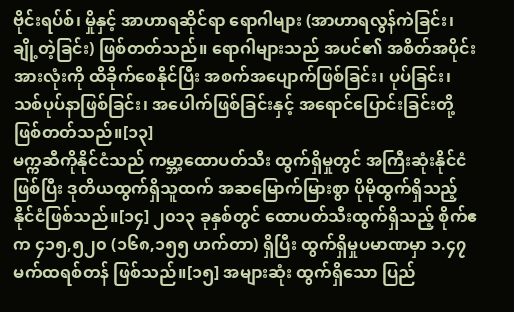ဗိုင်းရပ်စ်၊ မှိုနှင့် အာဟာရဆိုင်ရာ ရောဂါများ (အာဟာရလွန်ကဲခြင်း၊ ချို့တဲ့ခြင်း) ဖြစ်တတ်သည်။ ရောဂါများသည် အပင်၏ အစိတ်အပိုင်းအားလုံးကို ထိခိုက်စေနိုင်ပြီး အစက်အပျောက်ဖြစ်ခြင်း၊ ပုပ်ခြင်း၊ သစ်ပုပ်နာဖြစ်ခြင်း၊ အပေါက်ဖြစ်ခြင်းနှင့် အရောင်ပြောင်းခြင်းတို့ ဖြစ်တတ်သည်။[၁၃]
မက္ကဆီကိုနိုင်ငံသည် ကမ္ဘာ့ထောပတ်သီး ထွက်ရှိမှုတွင် အကြီးဆုံးနိုင်ငံဖြစ်ပြီး ဒုတိယထွက်ရှိသူထက် အဆမြောက်မြားစွာ ပိုမိုထွက်ရှိသည့် နိုင်ငံဖြစ်သည်။[၁၄] ၂၀၁၃ ခုနှစ်တွင် ထောပတ်သီးထွက်ရှိသည့် စိုက်ဧက ၄၁၅,၅၂၀ (၁၆၈,၁၅၅ ဟက်တာ) ရှိပြီး ထွက်ရှိမှုပမာဏမှာ ၁.၄၇ မက်ထရစ်တန် ဖြစ်သည်။[၁၅] အများဆုံး ထွက်ရှိသော ပြည်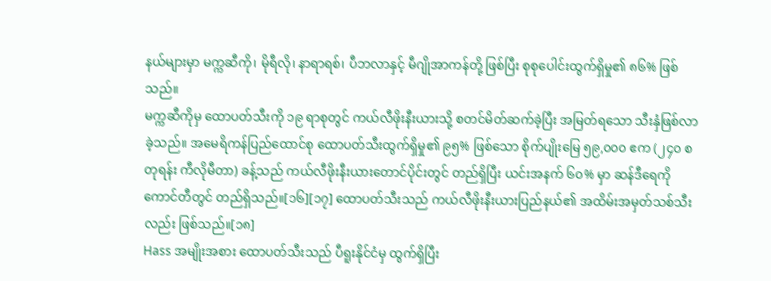နယ်များမှာ မက္ကဆီကို၊ မိုရီလို၊ နာရာရစ်၊ ပီဘလာနှင့် မီဂျိုအာကန်တို့ ဖြစ်ပြီး စုစုပေါင်းထွက်ရှိမှု၏ ၈၆% ဖြစ်သည်။
မက္ကဆီကိုမှ ထောပတ်သီးကို ၁၉ ရာစုတွင် ကယ်လီဖိုးနီးယားသို့ စတင်မိတ်ဆက်ခဲ့ပြီး အမြတ်ရသော သီးနှံဖြစ်လာခဲ့သည်။ အမေရိကန်ပြည်ထောင်စု ထောပတ်သီးထွက်ရှိမှု၏ ၉၅% ဖြစ်သော စိုက်ပျိုးမြေ ၅၉,၀၀၀ ဧက (၂၄၀ စတုရန်း ကီလိုမီတာ) ခန့်သည် ကယ်လီဖိုးနီးယားတောင်ပိုင်းတွင် တည်ရှိပြီး ယင်းအနက် ၆၀% မှာ ဆန်ဒီရေကို ကောင်တီတွင် တည်ရှိသည်။[၁၆][၁၇] ထောပတ်သီးသည် ကယ်လီဖိုးနီးယားပြည်နယ်၏ အထိမ်းအမှတ်သစ်သီးလည်း ဖြစ်သည်။[၁၈]
Hass အမျိုးအစား ထောပတ်သီးသည် ပီရူးနိုင်ငံမှ ထွက်ရှိပြီး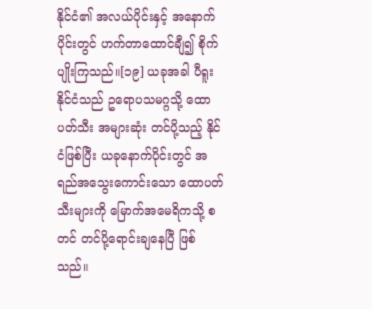နိုင်ငံ၏ အလယ်ပိုင်းနှင့် အနောက်ပိုင်းတွင် ဟက်တာထောင်ချီ၍ စိုက်ပျိုးကြသည်။[၁၉] ယခုအခါ ပီရူးနိုင်ငံသည် ဥရောပသမဂ္ဂသို့ ထောပတ်သီး အများဆုံး တင်ပို့သည့် နိုင်ငံဖြစ်ပြီး ယခုနောက်ပိုင်းတွင် အရည်အသွေးကောင်းသော ထောပတ်သီးများကို မြောက်အမေရိကသို့ စတင် တင်ပို့ရောင်းချနေပြီ ဖြစ်သည်။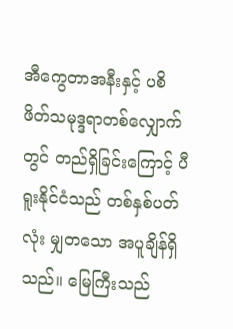အီကွေတာအနီးနှင့် ပစိဖိတ်သမုဒ္ဒရာတစ်လျှောက်တွင် တည်ရှိခြင်းကြောင့် ပီရူးနိုင်ငံသည် တစ်နှစ်ပတ်လုံး မျှတသော အပူချိန်ရှိသည်။ မြေကြီးသည်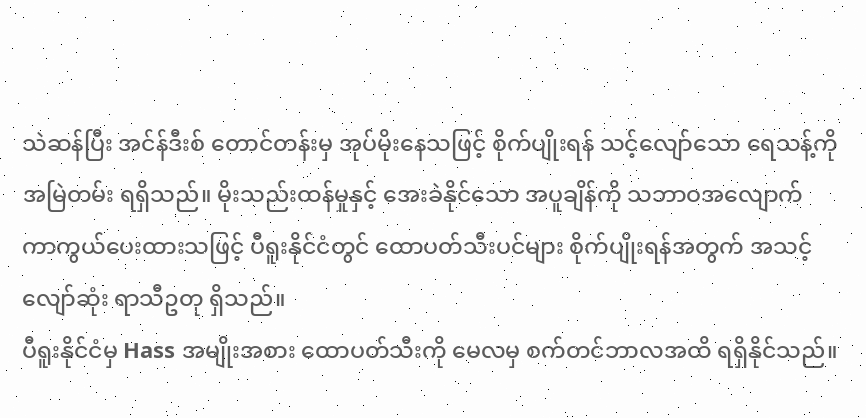သဲဆန်ပြီး အင်န်ဒီးစ် တောင်တန်းမှ အုပ်မိုးနေသဖြင့် စိုက်ပျိုးရန် သင့်လျော်သော ရေသန့်ကို အမြဲတမ်း ရရှိသည်။ မိုးသည်းထန်မှုနှင့် အေးခဲနိုင်သော အပူချိန်ကို သဘာဝအလျောက် ကာကွယ်ပေးထားသဖြင့် ပီရူးနိုင်ငံတွင် ထောပတ်သီးပင်များ စိုက်ပျိုးရန်အတွက် အသင့်လျော်ဆုံး ရာသီဥတု ရှိသည်။
ပီရူးနိုင်ငံမှ Hass အမျိုးအစား ထောပတ်သီးကို မေလမှ စက်တင်ဘာလအထိ ရရှိနိုင်သည်။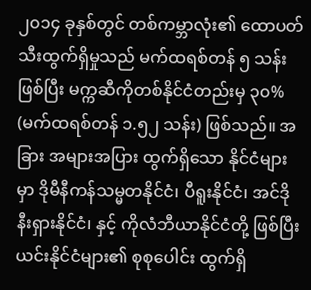၂၀၁၄ ခုနှစ်တွင် တစ်ကမ္ဘာလုံး၏ ထောပတ်သီးထွက်ရှိမှုသည် မက်ထရစ်တန် ၅ သန်းဖြစ်ပြီး မက္ကဆီကိုတစ်နိုင်ငံတည်းမှ ၃၀% (မက်ထရစ်တန် ၁.၅၂ သန်း) ဖြစ်သည်။ အခြား အများအပြား ထွက်ရှိသော နိုင်ငံများမှာ ဒိုမီနီကန်သမ္မတနိုင်ငံ၊ ပီရူးနိုင်ငံ၊ အင်ဒိုနီးရှားနိုင်ငံ၊ နှင့် ကိုလံဘီယာနိုင်ငံတို့ ဖြစ်ပြီး ယင်းနိုင်ငံများ၏ စုစုပေါင်း ထွက်ရှိ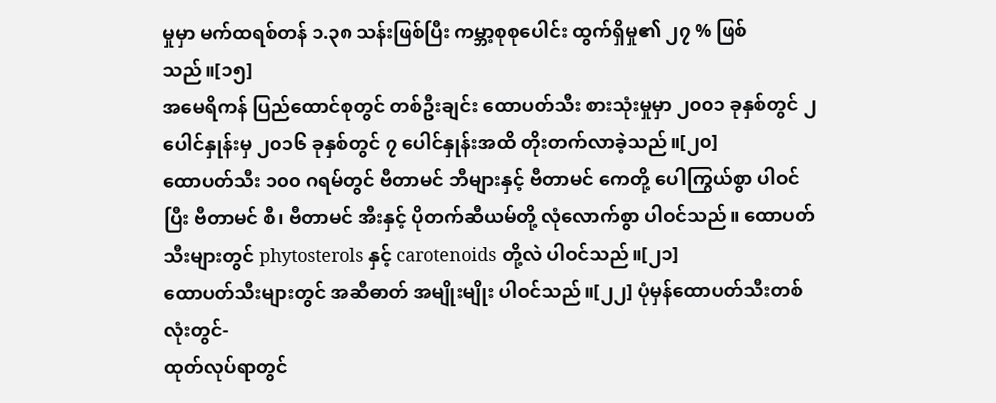မှုမှာ မက်ထရစ်တန် ၁.၃၈ သန်းဖြစ်ပြီး ကမ္ဘာ့စုစုပေါင်း ထွက်ရှိမှု၏ ၂၇ % ဖြစ်သည်။[၁၅]
အမေရိကန် ပြည်ထောင်စုတွင် တစ်ဦးချင်း ထောပတ်သီး စားသုံးမှုမှာ ၂၀၀၁ ခုနှစ်တွင် ၂ ပေါင်နှုန်းမှ ၂၀၁၆ ခုနှစ်တွင် ၇ ပေါင်နှုန်းအထိ တိုးတက်လာခဲ့သည်။[၂၀]
ထောပတ်သီး ၁၀၀ ဂရမ်တွင် ဗီတာမင် ဘီများနှင့် ဗီတာမင် ကေတို့ ပေါကြွယ်စွာ ပါဝင်ပြီး ဗီတာမင် စီ၊ ဗီတာမင် အီးနှင့် ပိုတက်ဆီယမ်တို့ လုံလောက်စွာ ပါဝင်သည်။ ထောပတ်သီးများတွင် phytosterols နှင့် carotenoids တို့လဲ ပါဝင်သည်။[၂၁]
ထောပတ်သီးများတွင် အဆီဓာတ် အမျိုးမျိုး ပါဝင်သည်။[၂၂] ပုံမှန်ထောပတ်သီးတစ်လုံးတွင်-
ထုတ်လုပ်ရာတွင်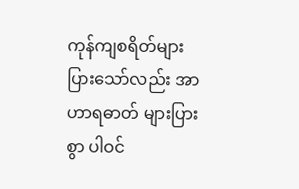ကုန်ကျစရိတ်များပြားသော်လည်း အာဟာရဓာတ် များပြားစွာ ပါဝင်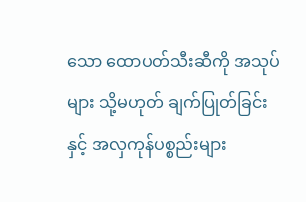သော ထောပတ်သီးဆီကို အသုပ်များ သို့မဟုတ် ချက်ပြုတ်ခြင်းနှင့် အလှကုန်ပစ္စည်းများ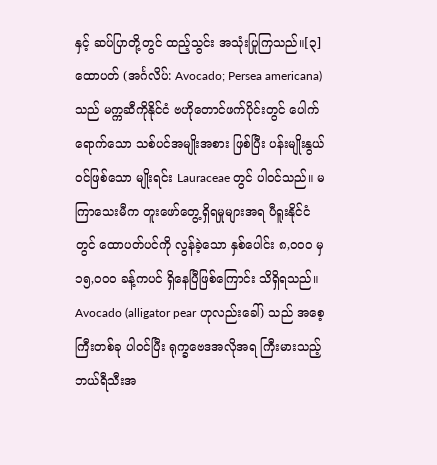နှင့် ဆပ်ပြာတို့တွင် ထည့်သွင်း အသုံးပြုကြသည်။[၃]
ထောပတ် (အင်္ဂလိပ်: Avocado; Persea americana) သည် မက္ကဆီကိုနိုင်ငံ ဗဟိုတောင်ဖက်ပိုင်းတွင် ပေါက်ရောက်သော သစ်ပင်အမျိုးအစား ဖြစ်ပြီး ပန်းမျိုးနွယ်ဝင်ဖြစ်သော မျိုးရင်း Lauraceae တွင် ပါဝင်သည်။ မကြာသေးမီက တူးဖော်တွေ့ရှိရမှုများအရ ပီရူးနိုင်ငံတွင် ထောပတ်ပင်ကို လွန်ခဲ့သော နှစ်ပေါင်း ၈,၀၀၀ မှ ၁၅,၀၀၀ ခန့်ကပင် ရှိနေပြီဖြစ်ကြောင်း သိရှိရသည်။ Avocado (alligator pear ဟုလည်းခေါ်) သည် အစေ့ကြီးတစ်ခု ပါဝင်ပြီး ရုက္ခဗေဒအလိုအရ ကြီးမားသည့် ဘယ်ရီသီးအ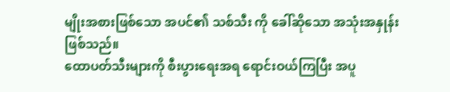မျိုးအစားဖြစ်သော အပင်၏ သစ်သီး ကို ခေါ်ဆိုသော အသုံးအနှုန်း ဖြစ်သည်။
ထောပတ်သီးများကို စီးပွားရေးအရ ရောင်းဝယ်ကြပြီး အပူ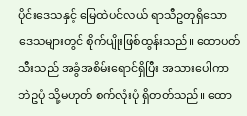ပိုင်းဒေသနှင့် မြေထဲပင်လယ် ရာသီဥတုရှိသော ဒေသများတွင် စိုက်ပျိုးဖြစ်ထွန်းသည်။ ထောပတ်သီးသည် အခွံအစိမ်းရောင်ရှိပြီး အသားပေါကာ ဘဲဥပုံ သို့မဟုတ် စက်လုံးပုံ ရှိတတ်သည်။ ထော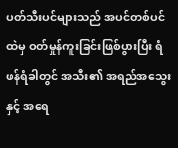ပတ်သီးပင်များသည် အပင်တစ်ပင်ထဲမှ ဝတ်မှုန်ကူးခြင်းဖြစ်ပွားပြီး ရံဖန်ရံခါတွင် အသီး၏ အရည်အသွေးနှင့် အရေ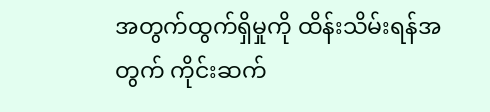အတွက်ထွက်ရှိမှုကို ထိန်းသိမ်းရန်အတွက် ကိုင်းဆက်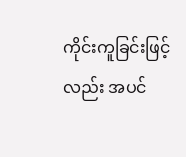ကိုင်းကူခြင်းဖြင့်လည်း အပင်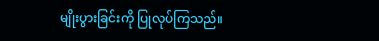မျိုးပွားခြင်းကို ပြုလုပ်ကြသည်။